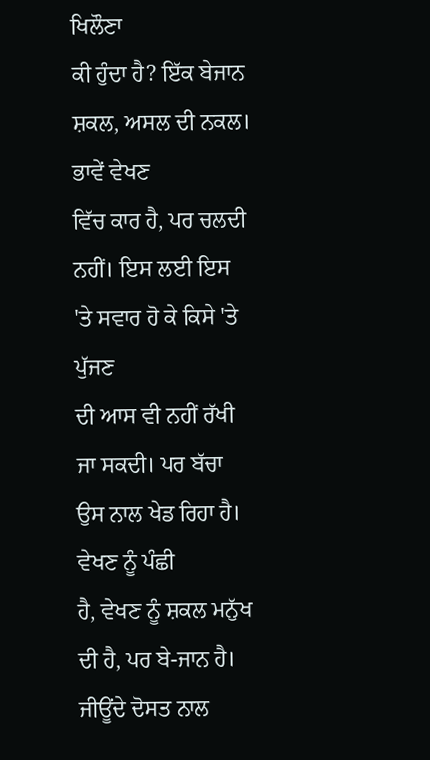ਖਿਲੌਣਾ
ਕੀ ਹੁੰਦਾ ਹੈ? ਇੱਕ ਬੇਜਾਨ ਸ਼ਕਲ, ਅਸਲ ਦੀ ਨਕਲ। ਭਾਵੇਂ ਵੇਖਣ
ਵਿੱਚ ਕਾਰ ਹੈ, ਪਰ ਚਲਦੀ ਨਹੀਂ। ਇਸ ਲਈ ਇਸ 'ਤੇ ਸਵਾਰ ਹੋ ਕੇ ਕਿਸੇ 'ਤੇ ਪੁੱਜਣ
ਦੀ ਆਸ ਵੀ ਨਹੀਂ ਰੱਖੀ ਜਾ ਸਕਦੀ। ਪਰ ਬੱਚਾ ਉਸ ਨਾਲ ਖੇਡ ਰਿਹਾ ਹੈ। ਵੇਖਣ ਨੂੰ ਪੰਛੀ
ਹੈ, ਵੇਖਣ ਨੂੰ ਸ਼ਕਲ ਮਨੁੱਖ ਦੀ ਹੈ, ਪਰ ਬੇ-ਜਾਨ ਹੈ।
ਜੀਊਂਦੇ ਦੋਸਤ ਨਾਲ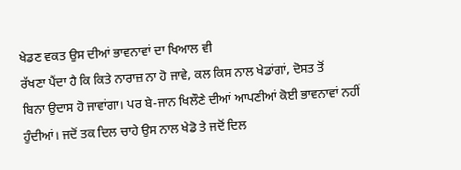ਖੇਡਣ ਵਕਤ ਉਸ ਦੀਆਂ ਭਾਵਨਾਵਾਂ ਦਾ ਖਿਆਲ ਵੀ
ਰੱਖਣਾ ਪੈਂਦਾ ਹੈ ਕਿ ਕਿਤੇ ਨਾਰਾਜ਼ ਨਾ ਹੋ ਜਾਵੇ, ਕਲ ਕਿਸ ਨਾਲ ਖੇਡਾਂਗਾਂ, ਦੋਸਤ ਤੋਂ
ਬਿਨਾ ਉਦਾਸ ਹੋ ਜਾਵਾਂਗਾ। ਪਰ ਬੇ-ਜਾਨ ਖਿਲੌਣੇ ਦੀਆਂ ਆਪਣੀਆਂ ਕੋਈ ਭਾਵਨਾਵਾਂ ਨਹੀਂ
ਹੁੰਦੀਆਂ। ਜਦੋਂ ਤਕ ਦਿਲ ਚਾਹੇ ਉਸ ਨਾਲ ਖੇਡੋ ਤੇ ਜਦੋਂ ਦਿਲ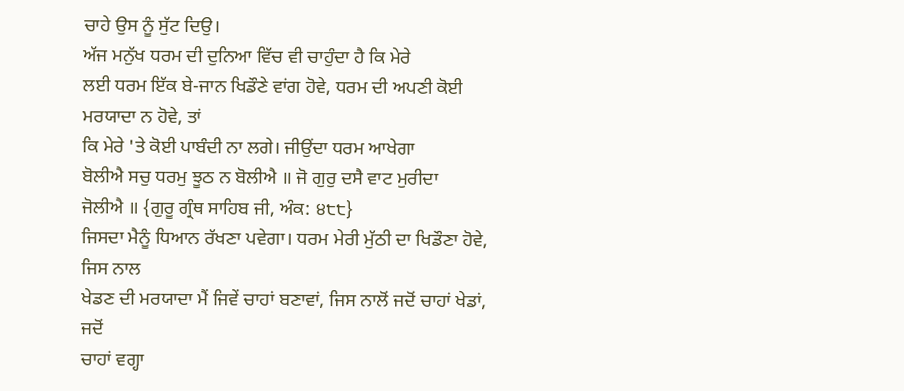ਚਾਹੇ ਉਸ ਨੂੰ ਸੁੱਟ ਦਿਉ।
ਅੱਜ ਮਨੁੱਖ ਧਰਮ ਦੀ ਦੁਨਿਆ ਵਿੱਚ ਵੀ ਚਾਹੁੰਦਾ ਹੈ ਕਿ ਮੇਰੇ
ਲਈ ਧਰਮ ਇੱਕ ਬੇ-ਜਾਨ ਖਿਡੌਣੇ ਵਾਂਗ ਹੋਵੇ, ਧਰਮ ਦੀ ਅਪਣੀ ਕੋਈ ਮਰਯਾਦਾ ਨ ਹੋਵੇ, ਤਾਂ
ਕਿ ਮੇਰੇ 'ਤੇ ਕੋਈ ਪਾਬੰਦੀ ਨਾ ਲਗੇ। ਜੀਉਂਦਾ ਧਰਮ ਆਖੇਗਾ
ਬੋਲੀਐ ਸਚੁ ਧਰਮੁ ਝੂਠ ਨ ਬੋਲੀਐ ॥ ਜੋ ਗੁਰੁ ਦਸੈ ਵਾਟ ਮੁਰੀਦਾ
ਜੋਲੀਐ ॥ {ਗੁਰੂ ਗ੍ਰੰਥ ਸਾਹਿਬ ਜੀ, ਅੰਕ: ੪੮੮}
ਜਿਸਦਾ ਮੈਨੂੰ ਧਿਆਨ ਰੱਖਣਾ ਪਵੇਗਾ। ਧਰਮ ਮੇਰੀ ਮੁੱਠੀ ਦਾ ਖਿਡੌਣਾ ਹੋਵੇ, ਜਿਸ ਨਾਲ
ਖੇਡਣ ਦੀ ਮਰਯਾਦਾ ਮੈਂ ਜਿਵੇਂ ਚਾਹਾਂ ਬਣਾਵਾਂ, ਜਿਸ ਨਾਲੋਂ ਜਦੋਂ ਚਾਹਾਂ ਖੇਡਾਂ, ਜਦੋਂ
ਚਾਹਾਂ ਵਗ੍ਹਾ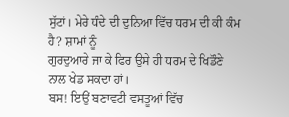ਸੁੱਟਾਂ। ਮੇਰੇ ਧੰਦੇ ਦੀ ਦੁਨਿਆ ਵਿੱਚ ਧਰਮ ਦੀ ਕੀ ਕੰਮ ਹੈ? ਸ਼ਾਮਾਂ ਨੂੰ
ਗੁਰਦੁਆਰੇ ਜਾ ਕੇ ਫਿਰ ਉਸੇ ਹੀ ਧਰਮ ਦੇ ਖਿਡੌਣੇ ਨਾਲ ਖੇਡ ਸਕਦਾ ਹਾਂ।
ਬਸ! ਇਉਂ ਬਣਾਵਟੀ ਵਸਤੂਆਂ ਵਿੱਚ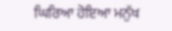ਘਿਰਿਆ ਹੋਇਆ ਮਨੁੱਖ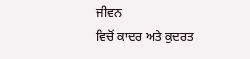ਜੀਵਨ
ਵਿਚੋਂ ਕਾਦਰ ਅਤੇ ਕੁਦਰਤ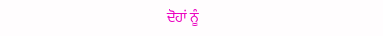ਦੋਹਾਂ ਨੂੰ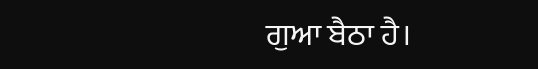ਗੁਆ ਬੈਠਾ ਹੈ।